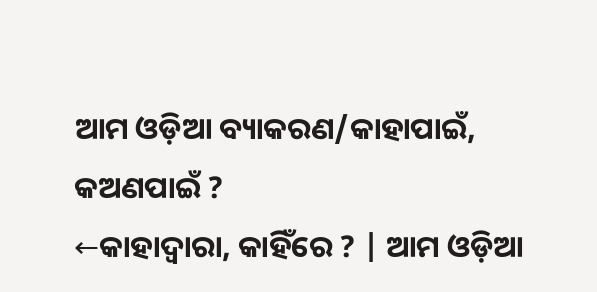ଆମ ଓଡ଼ିଆ ବ୍ୟାକରଣ/କାହାପାଇଁ, କଅଣପାଇଁ ?
←କାହାଦ୍ୱାରା, କାହିଁରେ ? | ଆମ ଓଡ଼ିଆ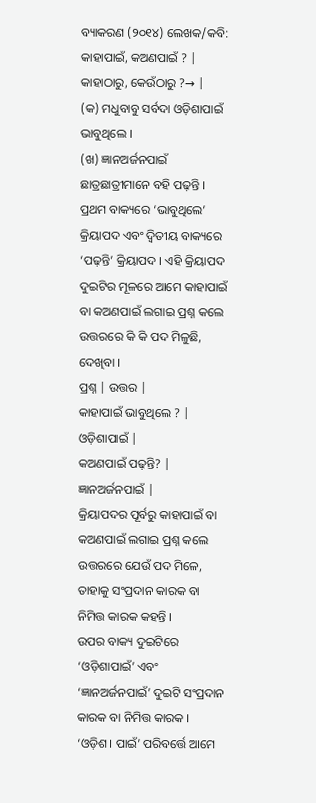ବ୍ୟାକରଣ (୨୦୧୪) ଲେଖକ/କବି: କାହାପାଇଁ, କଅଣପାଇଁ ? |
କାହାଠାରୁ, କେଉଁଠାରୁ ?→ |
(କ) ମଧୁବାବୁ ସର୍ବଦା ଓଡ଼ିଶାପାଇଁ ଭାବୁଥିଲେ ।
(ଖ) ଜ୍ଞାନଅର୍ଜନପାଇଁ ଛାତ୍ରଛାତ୍ରୀମାନେ ବହି ପଢ଼ନ୍ତି ।
ପ୍ରଥମ ବାକ୍ୟରେ ‘ଭାବୁଥିଲେ’ କ୍ରିୟାପଦ ଏବଂ ଦ୍ୱିତୀୟ ବାକ୍ୟରେ ‘ପଢ଼ନ୍ତି’ କ୍ରିୟାପଦ । ଏହି କ୍ରିୟାପଦ ଦୁଇଟିର ମୂଳରେ ଆମେ କାହାପାଇଁ ବା କଅଣପାଇଁ ଲଗାଇ ପ୍ରଶ୍ନ କଲେ ଉତ୍ତରରେ କି କି ପଦ ମିଳୁଛି, ଦେଖିବା ।
ପ୍ରଶ୍ନ | ଉତ୍ତର |
କାହାପାଇଁ ଭାବୁଥିଲେ ? | ଓଡ଼ିଶାପାଇଁ |
କଅଣପାଇଁ ପଢ଼ନ୍ତି? | ଜ୍ଞାନଅର୍ଜନପାଇଁ |
କ୍ରିୟାପଦର ପୂର୍ବରୁ କାହାପାଇଁ ବା କଅଣପାଇଁ ଲଗାଇ ପ୍ରଶ୍ନ କଲେ ଉତ୍ତରରେ ଯେଉଁ ପଦ ମିଳେ, ତାହାକୁ ସଂପ୍ରଦାନ କାରକ ବା ନିମିତ୍ତ କାରକ କହନ୍ତି ।
ଉପର ବାକ୍ୟ ଦୁଇଟିରେ ‘ଓଡ଼ିଶାପାଇଁ’ ଏବଂ ‘ଜ୍ଞାନଅର୍ଜନପାଇଁ’ ଦୁଇଟି ସଂପ୍ରଦାନ କାରକ ବା ନିମିତ୍ତ କାରକ ।
‘ଓଡ଼ିଶ। ପାଇଁ’ ପରିବର୍ତ୍ତେ ଆମେ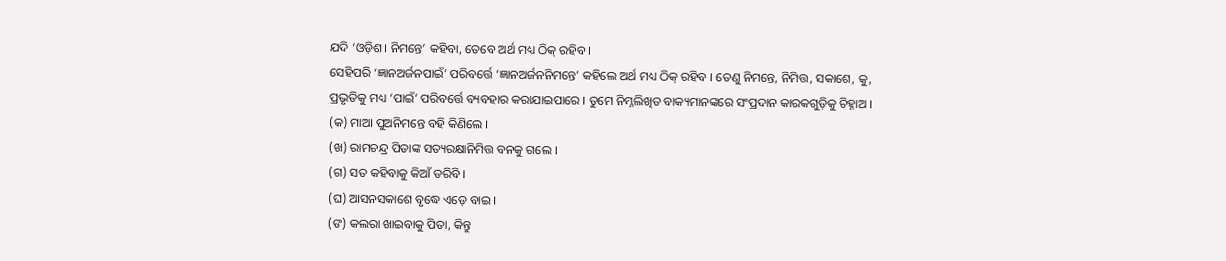ଯଦି ‘ଓଡ଼ିଶ। ନିମନ୍ତେ’ କହିବା, ତେବେ ଅର୍ଥ ମଧ୍ୟ ଠିକ୍ ରହିବ ।
ସେହିପରି ‘ଜ୍ଞାନଅର୍ଜନପାଇଁ’ ପରିବର୍ତ୍ତେ ‘ଜ୍ଞାନଅର୍ଜନନିମନ୍ତେ’ କହିଲେ ଅର୍ଥ ମଧ୍ୟ ଠିକ୍ ରହିବ । ତେଣୁ ନିମନ୍ତେ, ନିମିତ୍ତ, ସକାଶେ, କୁ, ପ୍ରଭୃତିକୁ ମଧ୍ୟ ‘ପାଇଁ’ ପରିବର୍ତ୍ତେ ବ୍ୟବହାର କରାଯାଇପାରେ । ତୁମେ ନିମ୍ନଲିଖିତ ବାକ୍ୟମାନଙ୍କରେ ସଂପ୍ରଦାନ କାରକଗୁଡ଼ିକୁ ଚିହ୍ନାଅ ।
(କ) ମାଆ ପୁଅନିମନ୍ତେ ବହି କିଣିଲେ ।
(ଖ) ରାମଚନ୍ଦ୍ର ପିତାଙ୍କ ସତ୍ୟରକ୍ଷାନିମିତ୍ତ ବନକୁ ଗଲେ ।
(ଗ) ସତ କହିବାକୁ କିଆଁ ଡରିବି ।
(ଘ) ଆସନସକାଶେ ବୃଦ୍ଧେ ଏଡ଼େ ବାଇ ।
(ଙ) କଲରା ଖାଇବାକୁ ପିତା, କିନ୍ତୁ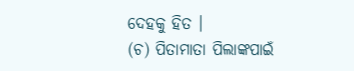ଦେହକୁ ହିତ ।
(ଚ) ପିତାମାତା ପିଲାଙ୍କପାଇଁ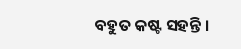ବହୁତ କଷ୍ଟ ସହନ୍ତି ।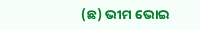(ଛ) ଭୀମ ଭୋଇ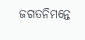ଜଗତନିମନ୍ତେ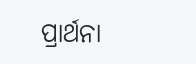ପ୍ରାର୍ଥନା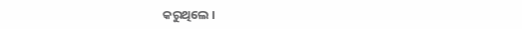କରୁଥିଲେ ।